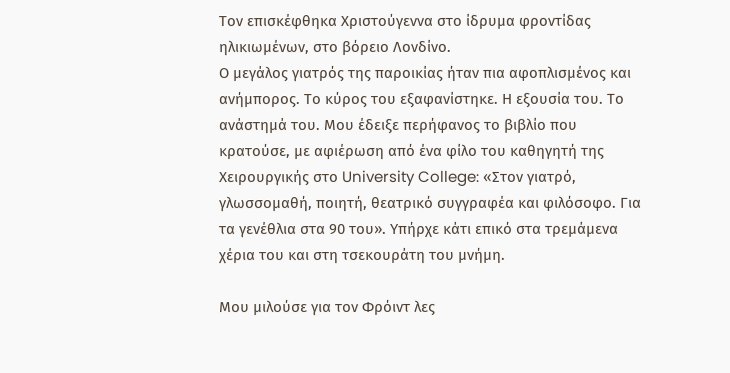Τον επισκέφθηκα Χριστούγεννα στο ίδρυμα φροντίδας ηλικιωμένων, στο βόρειο Λονδίνο.
Ο μεγάλος γιατρός της παροικίας ήταν πια αφοπλισμένος και ανήμπορος. Το κύρος του εξαφανίστηκε. Η εξουσία του. Το ανάστημά του. Μου έδειξε περήφανος το βιβλίο που κρατούσε, με αφιέρωση από ένα φίλο του καθηγητή της Χειρουργικής στο University College: «Στον γιατρό, γλωσσομαθή, ποιητή, θεατρικό συγγραφέα και φιλόσοφο. Για τα γενέθλια στα 90 του». Υπήρχε κάτι επικό στα τρεμάμενα χέρια του και στη τσεκουράτη του μνήμη.

Μου μιλούσε για τον Φρόιντ λες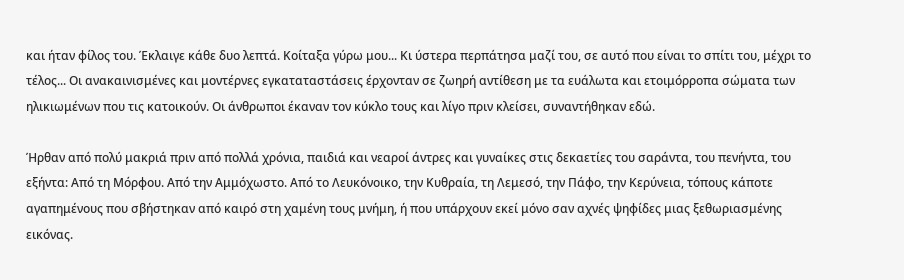και ήταν φίλος του. Έκλαιγε κάθε δυο λεπτά. Κοίταξα γύρω μου... Κι ύστερα περπάτησα μαζί του, σε αυτό που είναι το σπίτι του, μέχρι το τέλος... Οι ανακαινισμένες και μοντέρνες εγκαταταστάσεις έρχονταν σε ζωηρή αντίθεση με τα ευάλωτα και ετοιμόρροπα σώματα των ηλικιωμένων που τις κατοικούν. Οι άνθρωποι έκαναν τον κύκλο τους και λίγο πριν κλείσει, συναντήθηκαν εδώ.

Ήρθαν από πολύ μακριά πριν από πολλά χρόνια, παιδιά και νεαροί άντρες και γυναίκες στις δεκαετίες του σαράντα, του πενήντα, του εξήντα: Από τη Μόρφου. Από την Αμμόχωστο. Από το Λευκόνοικο, την Κυθραία, τη Λεμεσό, την Πάφο, την Κερύνεια, τόπους κάποτε αγαπημένους που σβήστηκαν από καιρό στη χαμένη τους μνήμη, ή που υπάρχουν εκεί μόνο σαν αχνές ψηφίδες μιας ξεθωριασμένης εικόνας.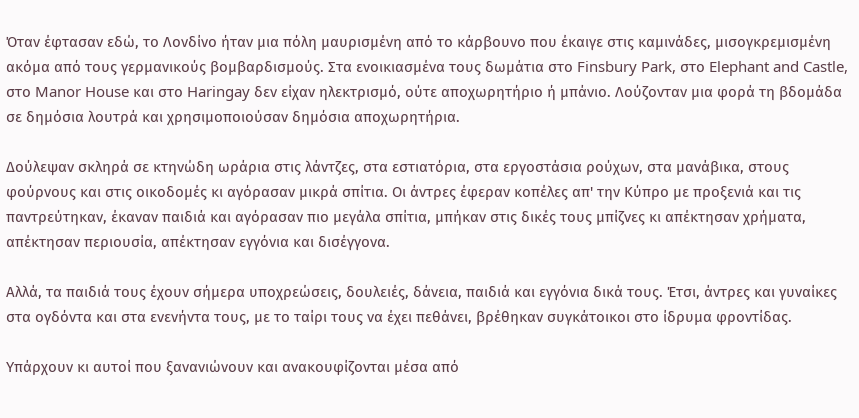Όταν έφτασαν εδώ, το Λονδίνο ήταν μια πόλη μαυρισμένη από το κάρβουνο που έκαιγε στις καμινάδες, μισογκρεμισμένη ακόμα από τους γερμανικούς βομβαρδισμούς. Στα ενοικιασμένα τους δωμάτια στο Finsbury Park, στο Elephant and Castle, στο Manor House και στο Haringay δεν είχαν ηλεκτρισμό, ούτε αποχωρητήριο ή μπάνιο. Λούζονταν μια φορά τη βδομάδα σε δημόσια λουτρά και χρησιμοποιούσαν δημόσια αποχωρητήρια.

Δούλεψαν σκληρά σε κτηνώδη ωράρια στις λάντζες, στα εστιατόρια, στα εργοστάσια ρούχων, στα μανάβικα, στους φούρνους και στις οικοδομές κι αγόρασαν μικρά σπίτια. Οι άντρες έφεραν κοπέλες απ' την Κύπρο με προξενιά και τις παντρεύτηκαν, έκαναν παιδιά και αγόρασαν πιο μεγάλα σπίτια, μπήκαν στις δικές τους μπίζνες κι απέκτησαν χρήματα, απέκτησαν περιουσία, απέκτησαν εγγόνια και δισέγγονα.

Αλλά, τα παιδιά τους έχουν σήμερα υποχρεώσεις, δουλειές, δάνεια, παιδιά και εγγόνια δικά τους. Έτσι, άντρες και γυναίκες στα ογδόντα και στα ενενήντα τους, με το ταίρι τους να έχει πεθάνει, βρέθηκαν συγκάτοικοι στο ίδρυμα φροντίδας.

Υπάρχουν κι αυτοί που ξανανιώνουν και ανακουφίζονται μέσα από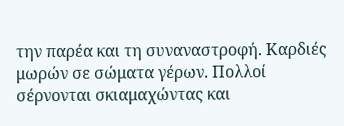την παρέα και τη συναναστροφή. Καρδιές μωρών σε σώματα γέρων. Πολλοί σέρνονται σκιαμαχώντας και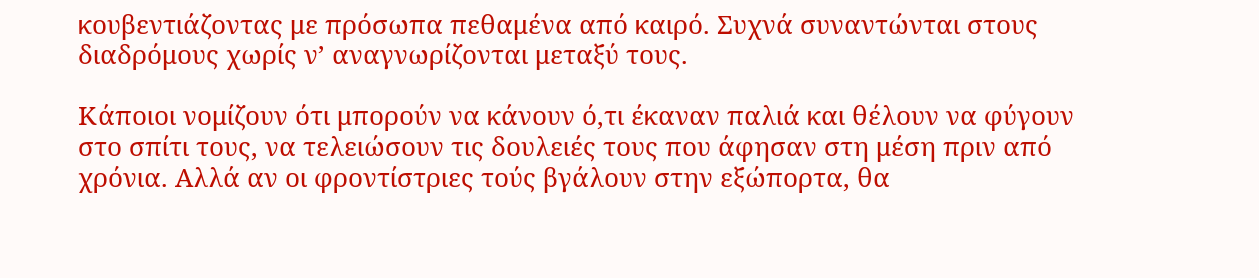κουβεντιάζοντας με πρόσωπα πεθαμένα από καιρό. Συχνά συναντώνται στους διαδρόμους χωρίς ν’ αναγνωρίζονται μεταξύ τους.

Κάποιοι νομίζουν ότι μπορούν να κάνουν ό,τι έκαναν παλιά και θέλουν να φύγουν στο σπίτι τους, να τελειώσουν τις δουλειές τους που άφησαν στη μέση πριν από χρόνια. Αλλά αν οι φροντίστριες τούς βγάλουν στην εξώπορτα, θα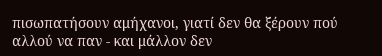πισωπατήσουν αμήχανοι, γιατί δεν θα ξέρουν πού αλλού να παν - και μάλλον δεν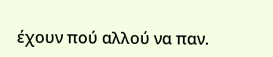έχουν πού αλλού να παν.